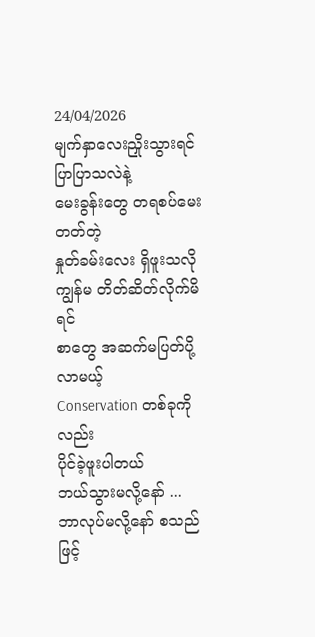24/04/2026
မျက်နှာလေးညှိုးသွားရင်
ပြာပြာသလဲနဲ့
မေးခွန်းတွေ တရစပ်မေးတတ်တဲ့
နှုတ်ခမ်းလေး ရှိဖူးသလို
ကျွန်မ တိတ်ဆိတ်လိုက်မိရင်
စာတွေ အဆက်မပြတ်ပို့လာမယ့်
Conservation တစ်ခုကိုလည်း
ပိုင်ခဲ့ဖူးပါတယ်
ဘယ်သွားမလို့နော် ...
ဘာလုပ်မလို့နော် စသည်ဖြင့်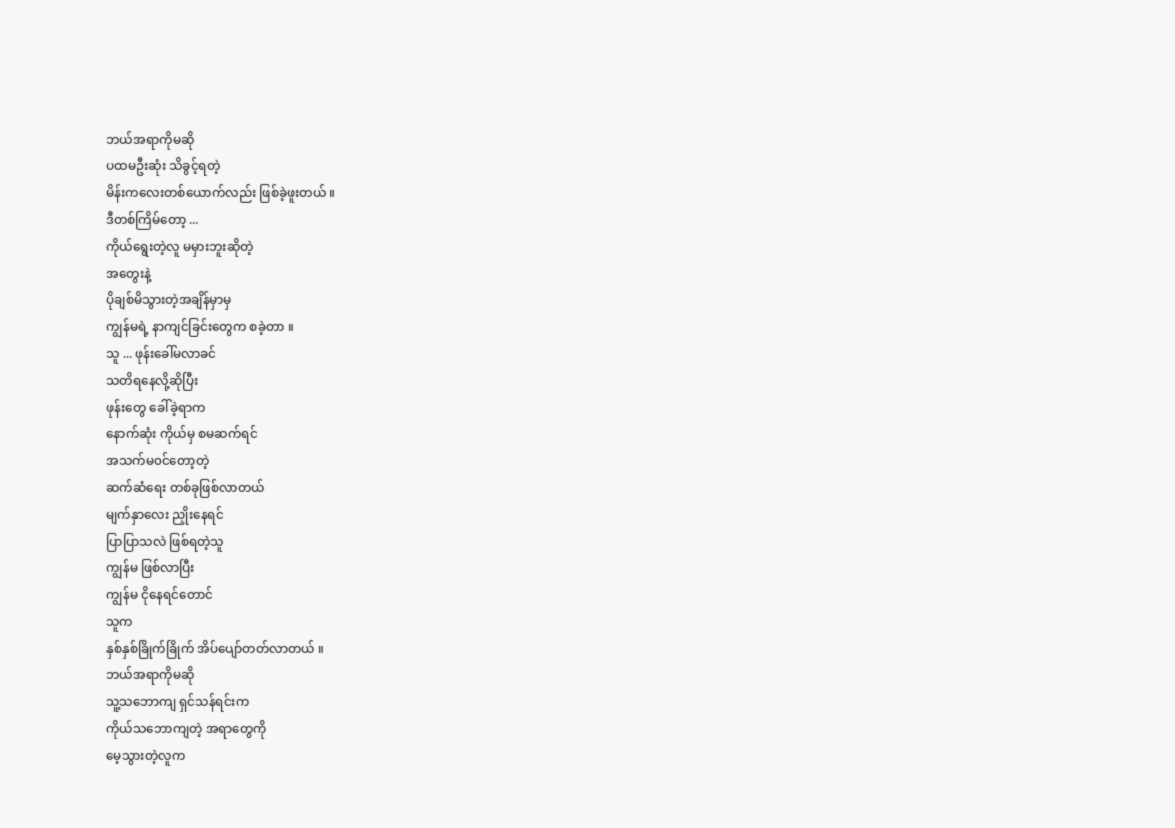ဘယ်အရာကိုမဆို
ပထမဦးဆုံး သိခွင့်ရတဲ့
မိန်းကလေးတစ်ယောက်လည်း ဖြစ်ခဲ့ဖူးတယ် ။
ဒီတစ်ကြိမ်တော့ ...
ကိုယ်ရွေးတဲ့လူ မမှားဘူးဆိုတဲ့
အတွေးနဲ့
ပိုချစ်မိသွားတဲ့အချိန်မှာမှ
ကျွန်မရဲ့ နာကျင်ခြင်းတွေက စခဲ့တာ ။
သူ ... ဖုန်းခေါ်မလာခင်
သတိရနေလို့ဆိုပြီး
ဖုန်းတွေ ခေါ်ခဲ့ရာက
နောက်ဆုံး ကိုယ်မှ စမဆက်ရင်
အသက်မ၀င်တော့တဲ့
ဆက်ဆံရေး တစ်ခုဖြစ်လာတယ်
မျက်နှာလေး ညှိုးနေရင်
ပြာပြာသလဲ ဖြစ်ရတဲ့သူ
ကျွန်မ ဖြစ်လာပြီး
ကျွန်မ ငိုနေရင်တောင်
သူက
နှစ်နှစ်ခြိုက်ခြိုက် အိပ်ပျော်တတ်လာတယ် ။
ဘယ်အရာကိုမဆို
သူ့သဘောကျ ရှင်သန်ရင်းက
ကိုယ်သဘောကျတဲ့ အရာတွေကို
မေ့သွားတဲ့လူက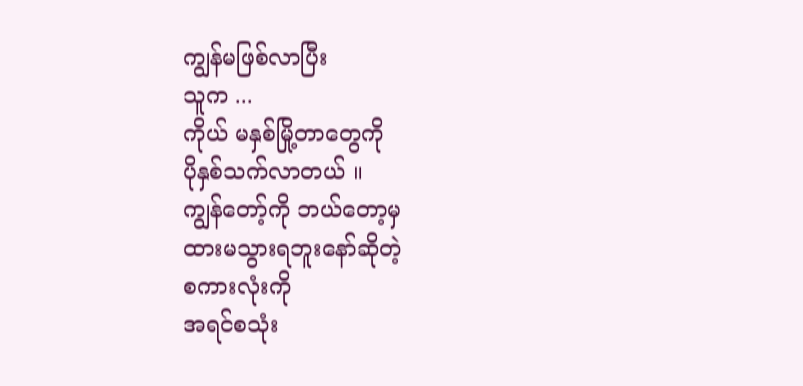ကျွန်မဖြစ်လာပြီး
သူက ...
ကိုယ် မနှစ်မြို့တာတွေကို
ပိုနှစ်သက်လာတယ် ။
ကျွန်တော့်ကို ဘယ်တော့မှ
ထားမသွားရဘူးနော်ဆိုတဲ့
စကားလုံးကို
အရင်စသုံး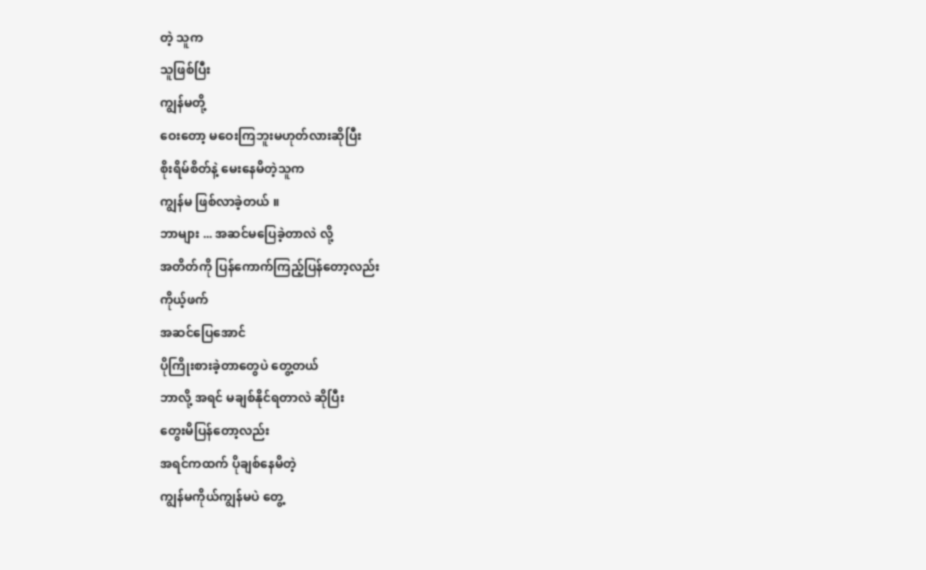တဲ့ သူက
သူဖြစ်ပြီး
ကျွန်မတို့
ဝေးတော့ မဝေးကြဘူးမဟုတ်လားဆိုပြီး
စိုးရိမ်စိတ်နဲ့ မေးနေမိတဲ့သူက
ကျွန်မ ဖြစ်လာခဲ့တယ် ။
ဘာများ ... အဆင်မပြေခဲ့တာလဲ လို့
အတိတ်ကို ပြန်ကောက်ကြည့်ပြန်တော့လည်း
ကိုယ့်ဖက်
အဆင်ပြေအောင်
ပိုကြိုးစားခဲ့တာတွေပဲ တွေ့တယ်
ဘာလို့ အရင် မချစ်နိုင်ရတာလဲ ဆိုပြီး
တွေးမိပြန်တော့လည်း
အရင်ကထက် ပိုချစ်နေမိတဲ့
ကျွန်မကိုယ်ကျွန်မပဲ တွေ့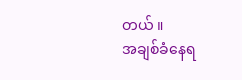တယ် ။
အချစ်ခံနေရ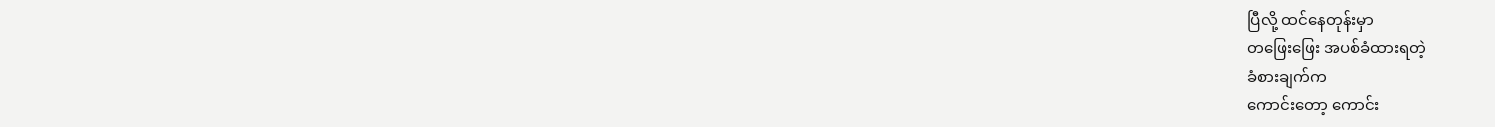ပြီလို့ ထင်နေတုန်းမှာ
တဖြေးဖြေး အပစ်ခံထားရတဲ့
ခံစားချက်က
ကောင်းတော့ ကောင်း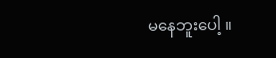မနေဘူးပေါ့ ။